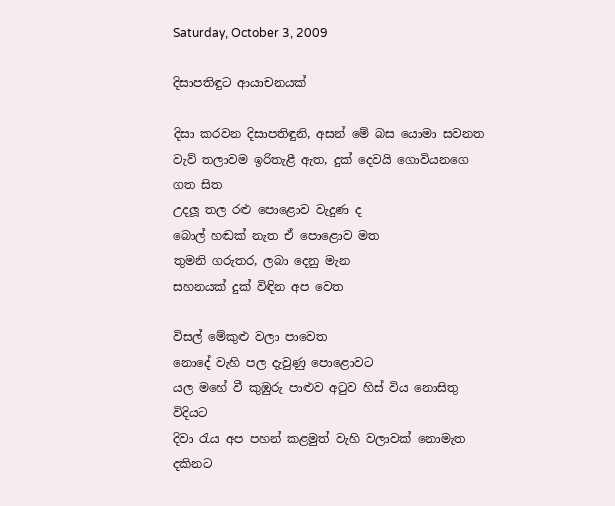Saturday, October 3, 2009

දිසාපතිඳුට ආයාචනයක්

දිසා කරවන දිසාපතිඳුනි, අසන් මේ බස යොමා සවනත
වැව් තලාවම ඉරිතැළී ඇත, දුක් දෙවයි ගොවියනගෙ ගත සිත
උදලූ තල රළු පොළොව වැදුණ ද
බොල් හඬක් නැත ඒ පොළොව මත
තුමනි ගරුතර, ලබා දෙනු මැන
සහනයක් දුක් විඳින අප වෙත

විසල් මේකුළු වලා පාවෙත
නොදේ වැහි පල දැවුණු පොළොවට
යල මහේ වී කුඹුරු පාළුව අටුව හිස් විය නොසිතු විදියට
දිවා රැය අප පහන් කළමුත් වැහි වලාවක් නොමැත දකිනට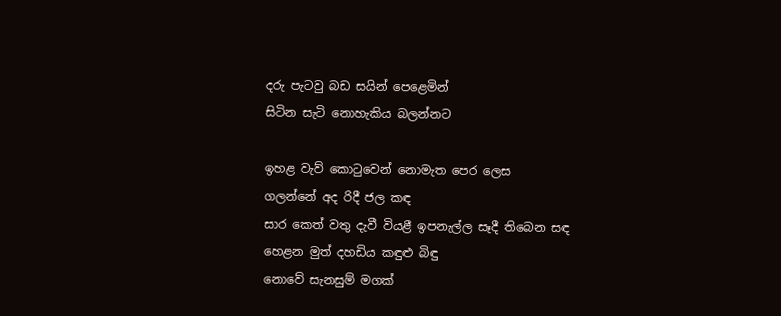දරු පැටවු බඩ සයින් පෙළෙමින්
සිටින සැටි නොහැකිය බලන්නට

ඉහළ වැව් කොටුවෙන් නොමැත පෙර ලෙස
ගලන්නේ අද රිදී ජල කඳ
සාර කෙත් වතු දැවී වියළී ඉපනැල්ල සෑදී තිබෙන සඳ
හෙළන මුත් දහඩිය කඳුළු බිඳු
නොවේ සැනසුම් මගක්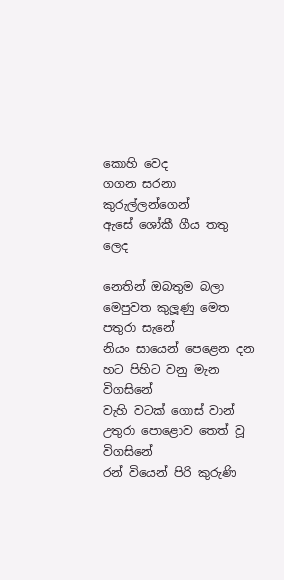කොහි වෙද
ගගන සරනා කුරුල්ලන්ගෙන්
ඇසේ ශෝකී ගීය තතු ලෙද

නෙතින් ඔබතුම බලා මෙපුවත කුලූණු මෙත පතුරා සැනේ
නියං සායෙන් පෙළෙන දන හට පිහිට වනු මැන විගසිනේ
වැහි වටක් ගොස් වාන් උතුරා පොළොව තෙත් වූ විගසිනේ
රන් වියෙන් පිරි කුරුණි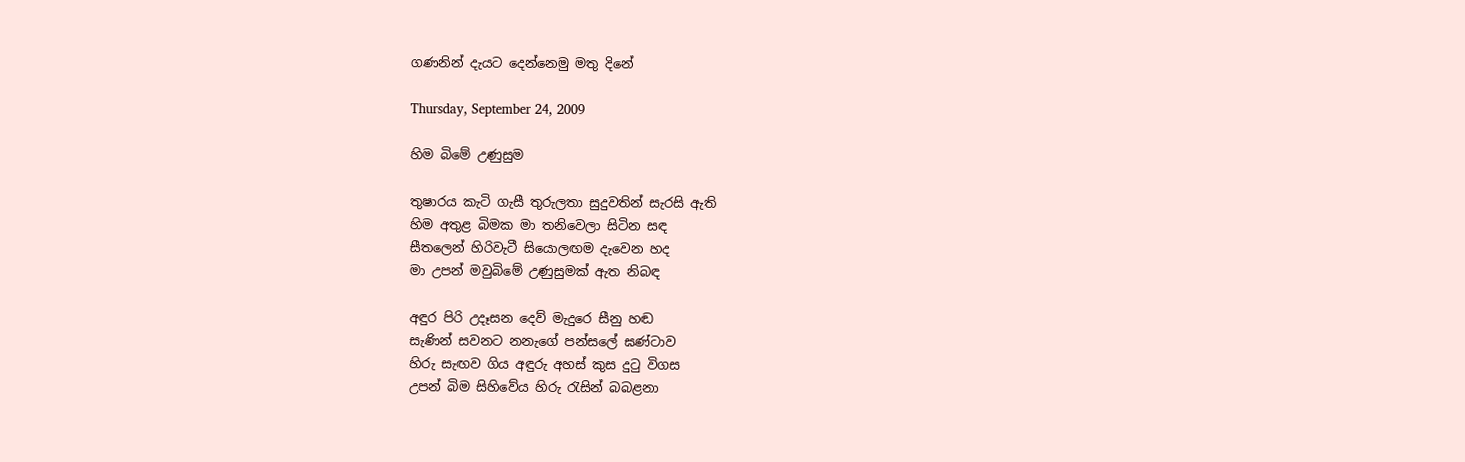ගණනින් දැයට දෙන්නෙමු මතු දිනේ

Thursday, September 24, 2009

හිම බිමේ උණුසුම

තුෂාරය කැටි ගැසී තුරුලතා සුදුවතින් සැරසි ඇති
හිම අතුළ බිමක මා තනිවෙලා සිටින සඳ
සීතලෙන් හිරිවැටී සියොලඟම දැවෙන හද
මා උපන් මවුබිමේ උණුසුමක් ඇත නිබඳ

අඳුර පිරි උදෑසන දෙව් මැදුරෙ සීනු හඬ
සැණින් සවනට නනැගේ පන්සලේ ඝණ්ටාව
හිරු සැඟව ගිය අඳුරු අහස් කුස දුටු විගස
උපන් බිම සිහිවේය හිරු රැසින් බබළනා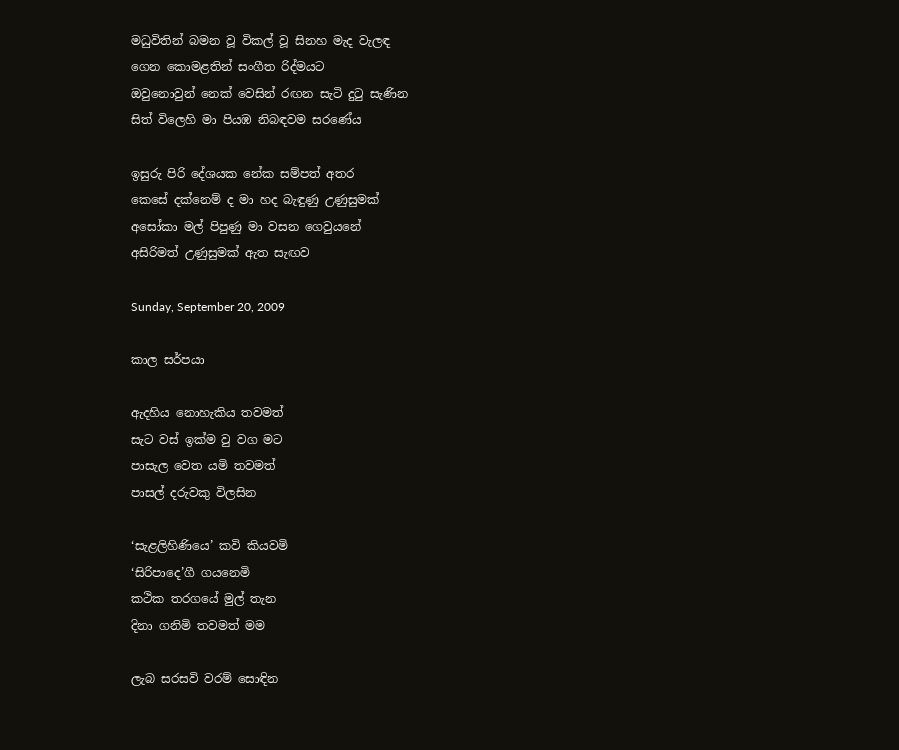මධුවිතින් බමන වූ විකල් වූ සිනහ මැද වැලඳ
ගෙන කොමළතින් සංගීත රිද්මයට
ඔවුනොවුන් නෙක් වෙසින් රඟන සැටි දුටු සැණින
සිත් විලෙහි මා පියඹ නිබඳවම සරණේය

ඉසුරු පිරි දේශයක නේක සම්පත් අතර
කෙසේ දක්නෙම් ද මා හද බැඳුණු උණුසුමක්
අසෝකා මල් පිපුණු මා වසන ගෙවුයනේ
අසිරිමත් උණුසුමක් ඇත සැඟව

Sunday, September 20, 2009

කාල සර්පයා

ඇදහිය නොහැකිය තවමත්
සැට වස් ඉක්ම වු වග මට
පාසැල වෙත යමි තවමත්
පාසල් දරුවකු විලසින

‘සැළලිහිණියෙ’ කවි කියවමි
‘සිරිපාදෙ’ගී ගයනෙමි
කථික තරගයේ මුල් තැන
දිනා ගනිමි තවමත් මම

ලැබ සරසවි වරම් සොඳින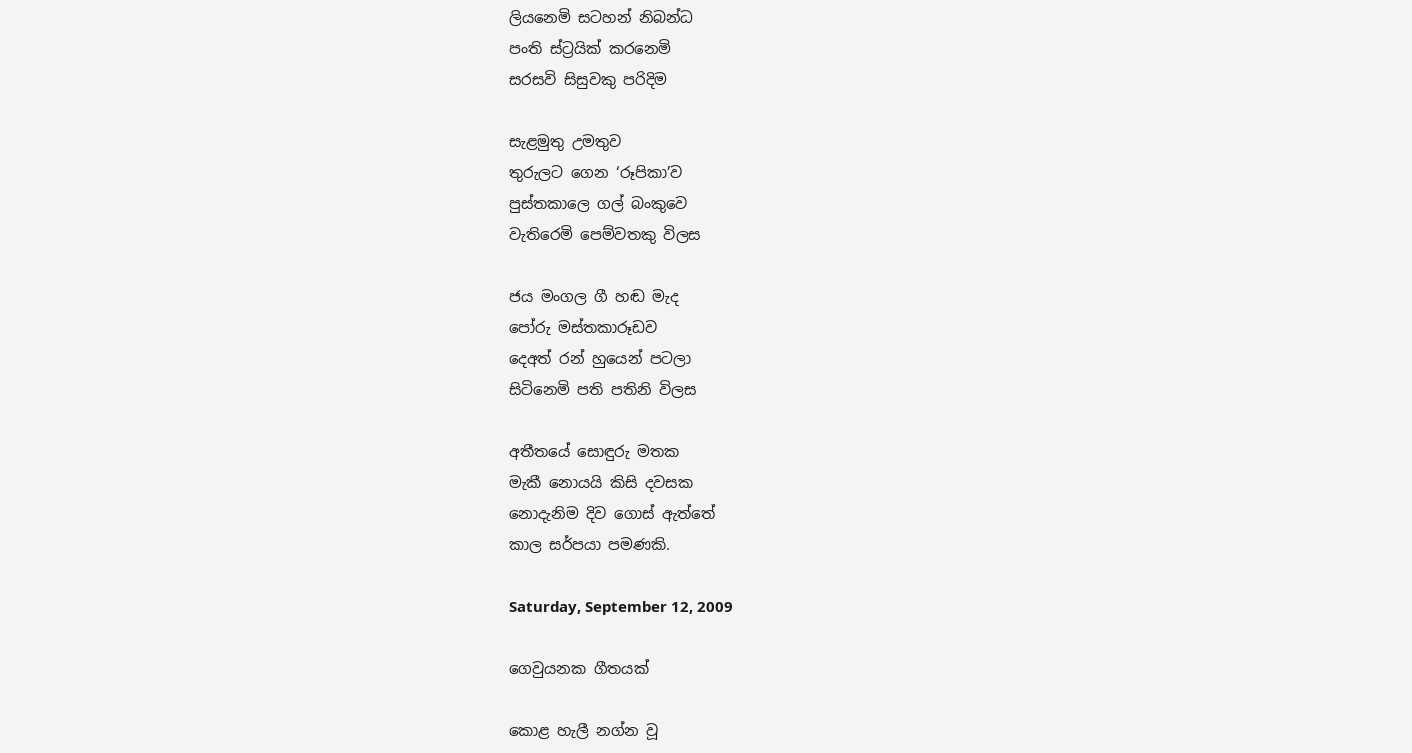ලියනෙමි සටහන් නිබන්ධ
පංති ස්ට්‍රයික් කරනෙමි
සරසවි සිසුවකු පරිදිම

සැළමුතු උමතුව
තුරුලට ගෙන ‘රූපිකා’ව
පුස්තකාලෙ ගල් බංකුවෙ
වැතිරෙමි පෙම්වතකු විලස

ජය මංගල ගී හඬ මැද
පෝරු මස්තකාරූඩව
දෙඅත් රන් හුයෙන් පටලා
සිටිනෙමි පති පතිනි විලස

අතීතයේ සොඳුරු මතක
මැකී නොයයි කිසි දවසක
නොදැනිම දිව ගොස් ඇත්තේ
කාල සර්පයා පමණකි.

Saturday, September 12, 2009

ගෙවුයනක ගීතයක්

කොළ හැලී නග්න වූ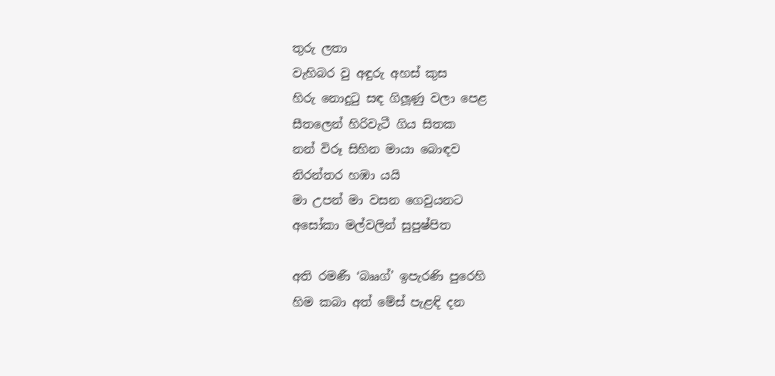තුරු ලතා
වැහිබර වු අඳුරු අහස් කුස
හිරු නොදුටු සඳ ගිලූණු වලා පෙළ
සීතලෙන් හිරිවැටී ගිය සිතක
නන් විරූ සිහින මායා බොඳව
නිරන්තර හඹා යයි
මා උපන් මා වසන ගෙවුයනට
අසෝකා මල්වලින් සුපුෂ්පිත

අති රමණී ‘බෲග්’ ඉපැරණි පුරෙහි
හිම කබා අත් මේස් පැළඳි දන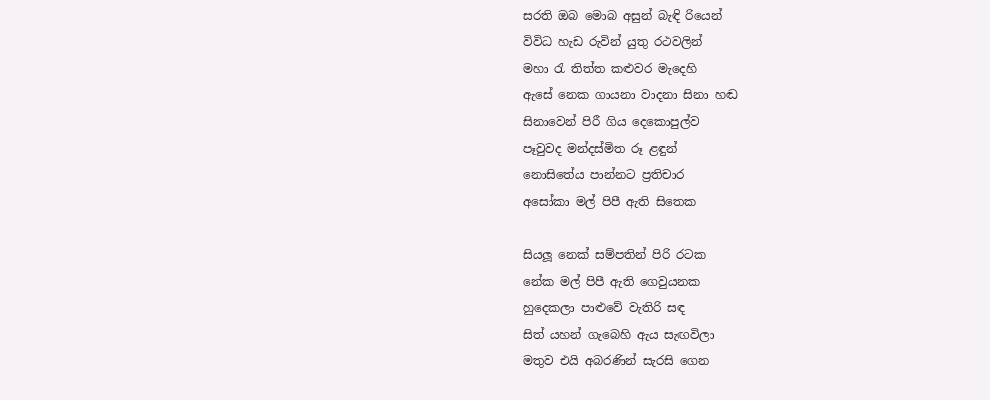සරති ඔබ මොබ අසුන් බැඳි රියෙන්
විවිධ හැඩ රුවින් යුතු රථවලින්
මහා රැ තිත්ත කළුවර මැදෙහි
ඇසේ නෙක ගායනා වාදනා සිනා හඬ
සිනාවෙන් පිරී ගිය දෙකොපුල්ව
පෑවුවද මන්දස්මිත රූ ළඳුන්
නොසිතේය පාන්නට ප්‍රතිචාර
අසෝකා මල් පිපී ඇති සිතෙක

සියලූ නෙක් සම්පතින් පිරි රටක
නේක මල් පිපී ඇති ගෙවුයනක
හුදෙකලා පාළුවේ වැතිරි සඳ
සිත් යහන් ගැබෙහි ඇය සැඟවිලා
මතුව එයි අබරණින් සැරසි ගෙන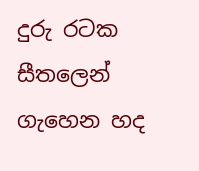දුරු රටක සීතලෙන් ගැහෙන හද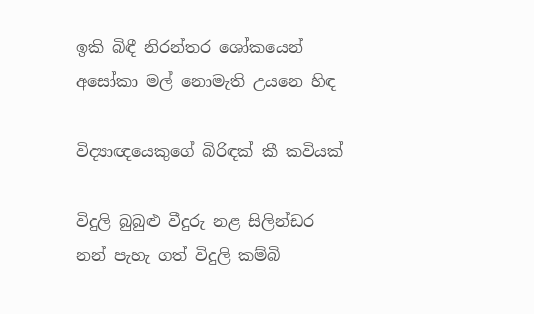ඉකි බිඳී නිරන්තර ශෝකයෙන්
අසෝකා මල් නොමැති උයනෙ හිඳ

විද්‍යාඥයෙකුගේ බිරිඳක් කී කවියක්

විදුලි බුබුළු වීදුරු නළ සිලින්ඩර
නන් පැහැ ගත් විදුලි කම්බි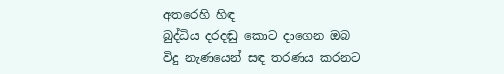අතරෙහි හිඳ
බුද්ධිය දරදඬු කොට දාගෙන ඔබ
විදු නැණයෙන් සඳ තරණය කරනට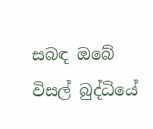සබඳ ඔබේ විසල් බුද්ධියේ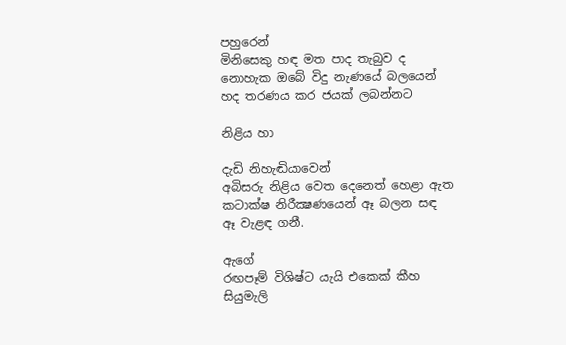පහුරෙන්
මිනිසෙකු හඳ මත පාද තැබුව ද
නොහැක ඔබේ විදු නැණයේ බලයෙන්
හද තරණය කර ජයක් ලබන්නට

නිළිය හා

දැඩි නිහැඬියාවෙන්
අබිසරු නිළිය වෙත දෙනෙත් හෙළා ඇත
කටාක්ෂ නිරීක්‍ෂණයෙන් ඈ බලන සඳ
ඈ වැළඳ ගනී.

ඇගේ
රඟපෑම් විශිෂ්ට යැයි එකෙක් කීහ
සියුමැලි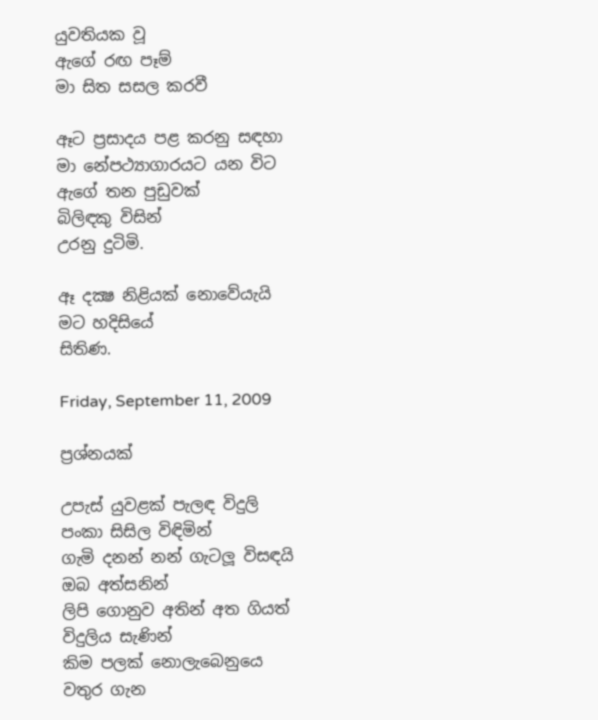යුවතියක වූ
ඇගේ රඟ පෑම්
මා සිත සසල කරවී

ඈට ප්‍රසාදය පළ කරනු සඳහා
මා නේපථ්‍යාගාරයට යන විට
ඇගේ තන පුඩුවක්
බිලිඳකු විසින්
උරනු දුටිමි.

ඈ දක්‍ෂ නිළියක් නොවේයැයි
මට හදිසියේ
සිතිණ.

Friday, September 11, 2009

ප්‍රශ්නයක්

උපැස් යුවළක් පැලඳ විදුලි පංකා සිසිල විඳිමින්
ගැමි දනන් නන් ගැටලූ විසඳයි ඔබ අත්සනින්
ලිපි ගොනුව අතින් අත ගියත් විදුලිය සැණින්
කිම පලක් නොලැබෙනුයෙ වතුර ගැන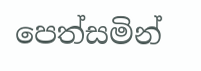පෙත්සමින්